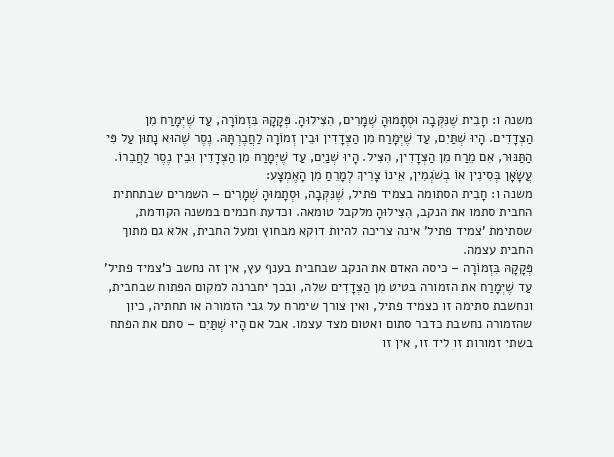משנה ו: חָבִית שֶׁנִּקְּבָה וּסְתָמוּהָ שְׁמָרִים, הִצִּילוּהָ. פְּקָקָהּ בִּזְמוֹרָה, עַד שֶׁיְּמָרַח מִן הַצְּדָדִים. הָיוּ שְׁתַּיִם, עַד שֶׁיְּמָרַח מִן הַצְּדָדִין וּבֵין זְמוֹרָה לַחֲבֶרְתָּהּ. נֶסֶר שֶׁהוּא נָתוּן עַל פִּי הַתַּנּוּר, אִם מֵרַח מִן הַצְּדָדִין, הִצִּיל. הָיוּ שְׁנַיִם, עַד שֶׁיְּמָרַח מִן הַצְּדָדִין וּבֵין נֶסֶר לַחֲבֵרוֹ. עֲשָׂאָן בְּסִינִין אוֹ בְשֹׁגְמִין, אֵינוֹ צָרִיךְ לְמָרֵחַ מִן הָאֶמְצָע:
משנה ו: חָבִית הסתומה בצמיד פתיל, שֶׁנִּקְּבָה, וּסְתָמוּהָ שְׁמָרִים – השמרים שבתחתית החבית סתמו את הנקב, הִצִּילוּהָ מלקבל טומאה. וכדעת חכמים במשנה הקודמת, שסתימת 'צמיד פתיל' אינה צריכה להיות דוקא מבחוץ ומעל החבית, אלא גם מתוך החבית עצמה.
פְּקָקָהּ בִּזְמוֹרָה – כיסה האדם את הנקב שבחבית בענף עץ, אין זה נחשב כ'צמיד פתיל' עַד שֶׁיְּמָרַח את הזמורה בטיט מִן הַצְּדָדִים שלה, ובכך יחברנה למקום הפתוח שבחבית, ונחשבת סתימה זו כצמיד פתיל, ואין צורך שימרח על גבי הזמורה או תחתיה, כיון שהזמורה נחשבת כדבר סתום ואטום מצד עצמו. אבל אם הָיוּ שְׁתַּיִם – סתם את הפתח בשתי זמורות זו ליד זו, אין זו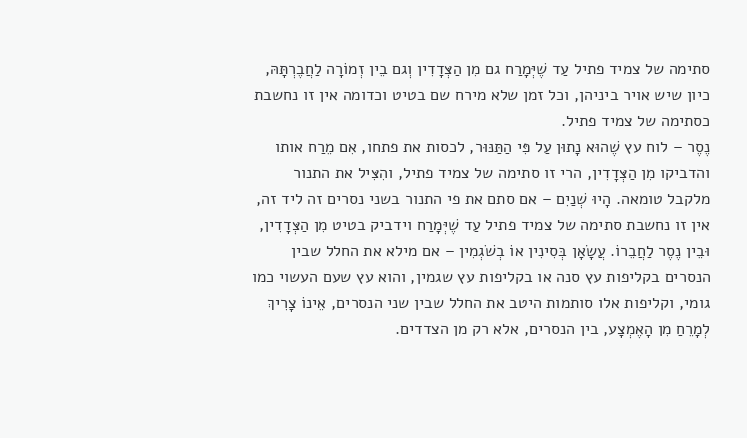סתימה של צמיד פתיל עַד שֶׁיְּמָרַח גם מִן הַצְּדָדִין וְגם בֵין זְמוֹרָה לַחֲבֶרְתָּהּ, כיון שיש אויר ביניהן, וכל זמן שלא מירח שם בטיט וכדומה אין זו נחשבת כסתימה של צמיד פתיל.
נֶסֶר – לוח עץ שֶׁהוּא נָתוּן עַל פִּי הַתַּנּוּר, לכסות את פתחו, אִם מֵרַח אותו והדביקו מִן הַצְּדָדִין, הרי זו סתימה של צמיד פתיל, והִצִּיל את התנור מלקבל טומאה. הָיוּ שְׁנַיִם – אם סתם את פי התנור בשני נסרים זה ליד זה, אין זו נחשבת סתימה של צמיד פתיל עַד שֶׁיְּמָרַח וידביק בטיט מִן הַצְּדָדִין, וּבֵין נֶסֶר לַחֲבֵרוֹ. עֲשָׂאָן בְּסִינִין אוֹ בְשֹׁגְמִין – אם מילא את החלל שבין הנסרים בקליפות עץ סנה או בקליפות עץ שגמין, והוא עץ שעם העשוי כמו גומי, וקליפות אלו סותמות היטב את החלל שבין שני הנסרים, אֵינוֹ צָרִיךְ לְמָרֵחַ מִן הָאֶמְצָע, בין הנסרים, אלא רק מן הצדדים.